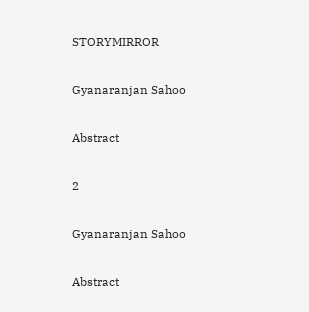STORYMIRROR

Gyanaranjan Sahoo

Abstract

2

Gyanaranjan Sahoo

Abstract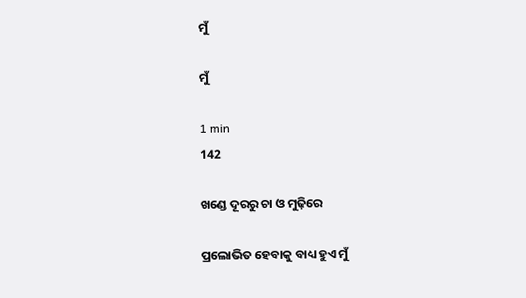ମୁଁ

ମୁଁ

1 min
142

ଖଣ୍ଡେ ଦୂରରୁ ଚା ଓ ମୁଢ଼ିରେ

ପ୍ରଲୋଭିତ ହେବାକୁ ବାଧ୍ୟ ହୁଏ ମୁଁ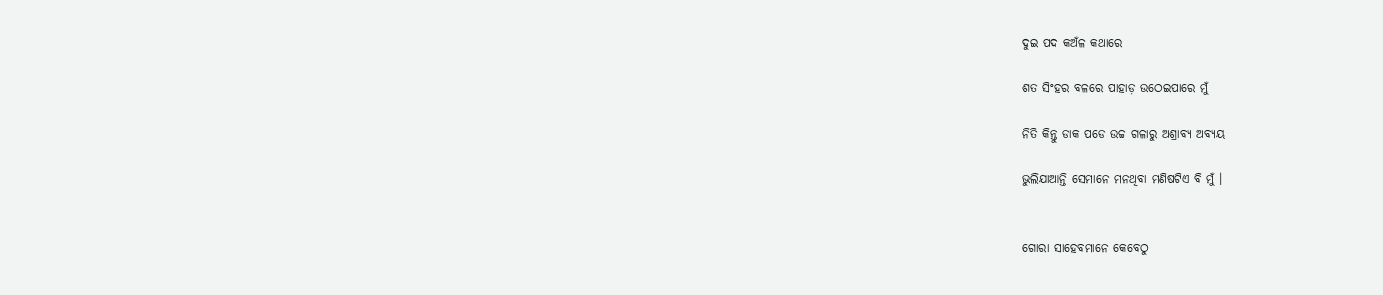ଦୁଇ ପଦ କଅଁଳ କଥାରେ

ଶତ ସିଂହର ବଳରେ ପାହାଡ଼ ଉଠେଇପାରେ ମୁଁ

ନିତି କିନ୍ତୁ ଡାକ ପଡେ ଉଚ୍ଚ ଗଳାରୁ ଅଶ୍ରାବ୍ୟ ଅବ୍ୟୟ

ଭୁଲିଯାଆନ୍ତି ସେମାନେ ମନଥିବା ମଣିଷଟିଏ ବି ମୁଁ ।


ଗୋରା ସାହେବମାନେ କେବେଠୁ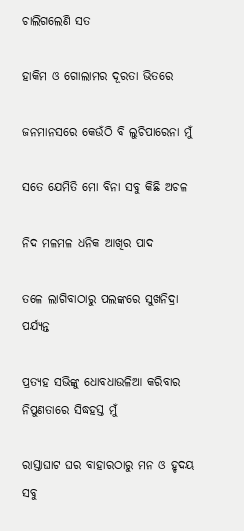ଚାଲିଗଲେଣି ସତ

ହାକିମ ଓ ଗୋଲାମର ଦୂରତା ଭିତରେ

ଜନମାନସରେ କେଉଁଠି ବି ଲୁଚିପାରେନା ମୁଁ

ସତେ ଯେମିତି ମୋ ବିନା ସବୁ କିଛି ଅଚଳ

ନିଦ ମଳମଳ ଧନିକ ଆଖିର ପାଦ

ତଳେ ଲାଗିବାଠାରୁ ପଲଙ୍କରେ ସୁଖନିଦ୍ରା ପର୍ଯ୍ୟନ୍ତ

ପ୍ରତ୍ୟହ ସଭିଙ୍କୁ ଧୋବଧାଉଳିଆ କରିବାର ନିପୁଣତାରେ ସିଦ୍ଧହସ୍ତ ମୁଁ

ରାସ୍ତାଘାଟ ଘର ବାହାରଠାରୁ ମନ ଓ ହୃଦୟ ସବୁ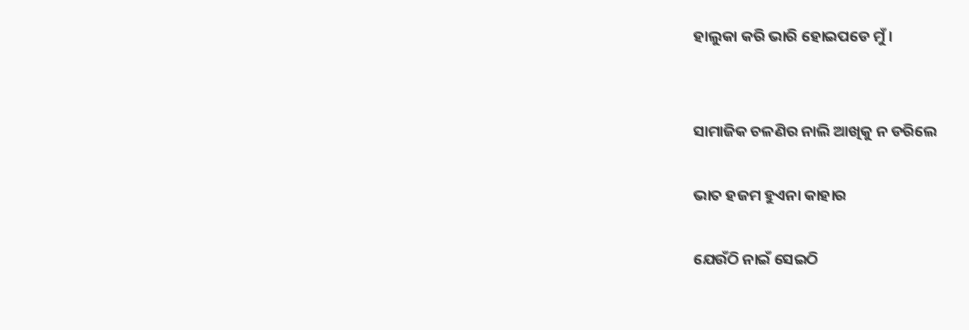ହାଲୁକା କରି ଭାରି ହୋଇପଡେ ମୁଁ ।


ସାମାଜିକ ଚଳଣିର ନାଲି ଆଖିକୁ ନ ଡରିଲେ

ଭାତ ହଜମ ହୁଏନା କାହାର

ଯେଉଁଠି ନାଇଁ ସେଇଠି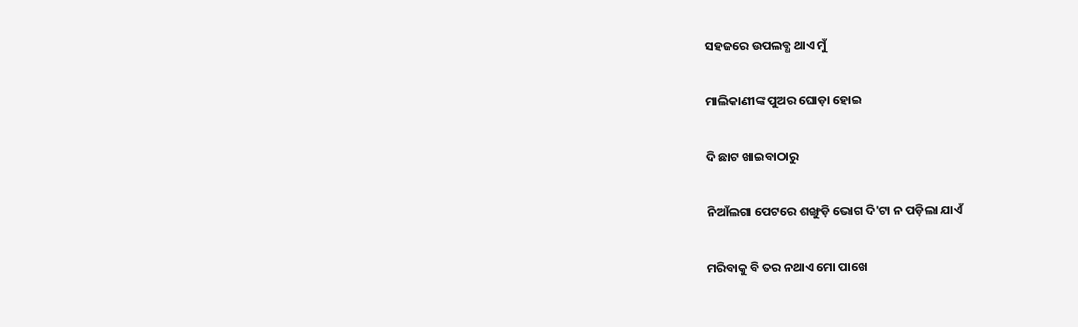ସହଜରେ ଉପଲବ୍ଧ ଥାଏ ମୁଁ

ମାଲିକାଣୀଙ୍କ ପୁଅର ଘୋଡ଼ା ହୋଇ

ଦି ଛାଟ ଖାଇବାଠାରୁ

ନିଆଁଲଗା ପେଟରେ ଶଙ୍ଖୁଡ଼ି ଭୋଗ ଦି'ଟା ନ ପଡ଼ିଲା ଯାଏଁ

ମରିବାକୁ ବି ତର ନଥାଏ ମୋ ପାଖେ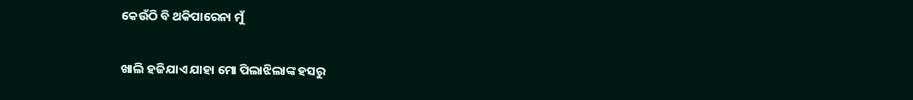କେଉଁଠି ବି ଥକିପାରେନା ମୁଁ

ଖାଲି ହଜିଯାଏ ଯାହା ମୋ ପିଲାଝିଲାଙ୍କ ହସରୁ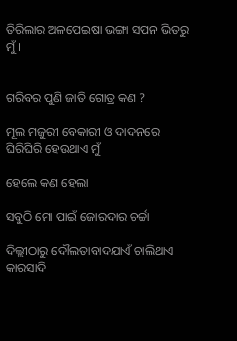ତିରିଲାର ଅଳପେଇଷା ଭଙ୍ଗା ସପନ ଭିତରୁ ମୁଁ ।


ଗରିବର ପୁଣି ଜାତି ଗୋତ୍ର କଣ ?

ମୂଲ ମଜୁରୀ ବେକାରୀ ଓ ଦାଦନରେ ଘିରିଘିରି ହେଉଥାଏ ମୁଁ

ହେଲେ କଣ ହେଲା

ସବୁଠି ମୋ ପାଇଁ ଜୋରଦାର ଚର୍ଚ୍ଚା

ଦିଲ୍ଲୀଠାରୁ ଦୌଲତାବାଦଯାଏଁ ଚାଲିଥାଏ କାରସାଦି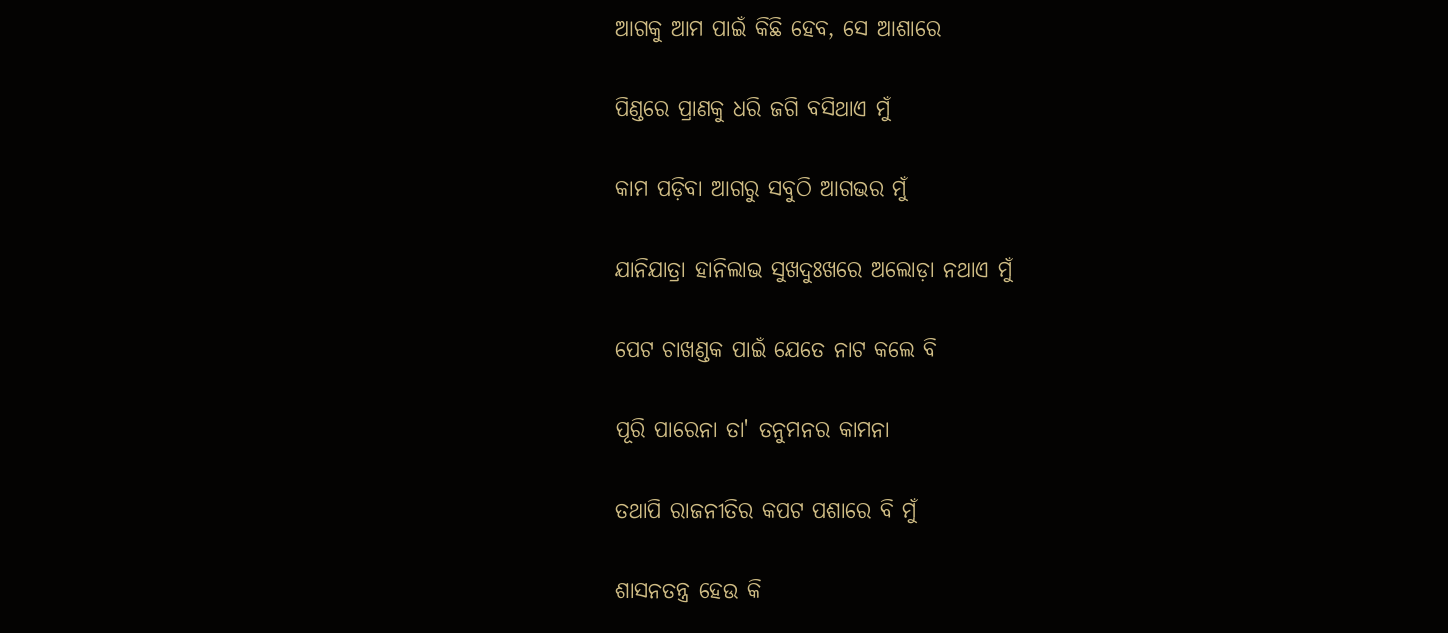ଆଗକୁ ଆମ ପାଇଁ କିଛି ହେବ, ସେ ଆଶାରେ

ପିଣ୍ଡରେ ପ୍ରାଣକୁ ଧରି ଜଗି ବସିଥାଏ ମୁଁ

କାମ ପଡ଼ିବା ଆଗରୁ ସବୁଠି ଆଗଭର ମୁଁ

ଯାନିଯାତ୍ରା ହାନିଲାଭ ସୁଖଦୁଃଖରେ ଅଲୋଡ଼ା ନଥାଏ ମୁଁ

ପେଟ ଚାଖଣ୍ଡକ ପାଇଁ ଯେତେ ନାଟ କଲେ ବି

ପୂରି ପାରେନା ତା' ତନୁମନର କାମନା

ତଥାପି ରାଜନୀତିର କପଟ ପଶାରେ ବି ମୁଁ

ଶାସନତନ୍ତ୍ର ହେଉ କି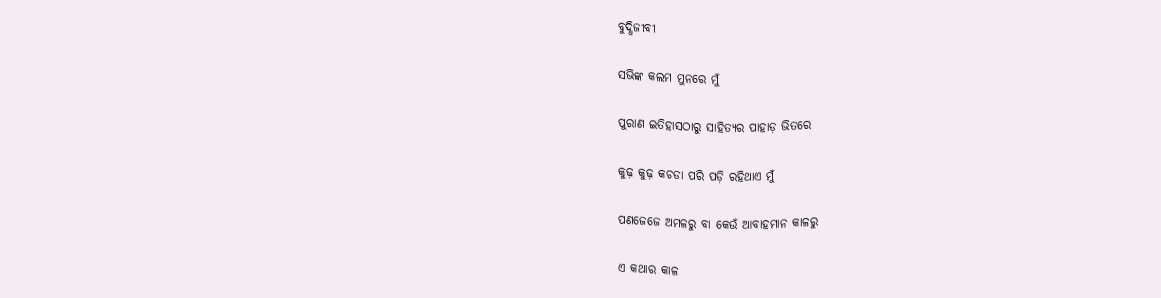ବୁଦ୍ଧିଜୀବୀ

ସଭିଙ୍କ କଲମ ମୁନରେ ମୁଁ

ପୁରାଣ ଇତିହାସଠାରୁ ସାହିତ୍ୟର ପାହାଡ଼ ଭିତରେ

କୁଢ଼ କୁଢ଼ କଚଡା ପରି ପଡ଼ି ରହିଥାଏ ମୁଁ

ପଣଜେଜେ ଅମଳରୁ ବା କେଉଁ ଆବାହମାନ କାଳରୁ

ଏ କଥାର କାଳ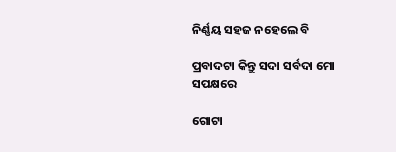ନିର୍ଣ୍ଣୟ ସହଜ ନହେଲେ ବି

ପ୍ରବାଦଟା କିନ୍ତୁ ସଦା ସର୍ବଦା ମୋ ସପକ୍ଷରେ

ଗୋଟା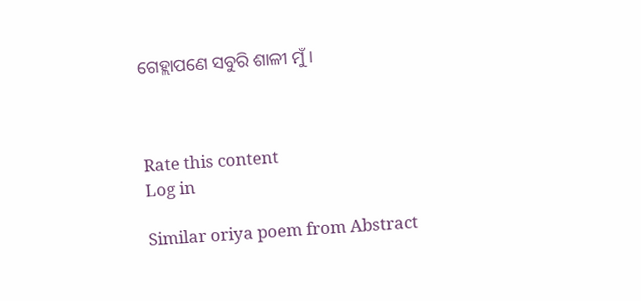ଗେହ୍ଲାପଣେ ସବୁରି ଶାଳୀ ମୁଁ ।



Rate this content
Log in

Similar oriya poem from Abstract